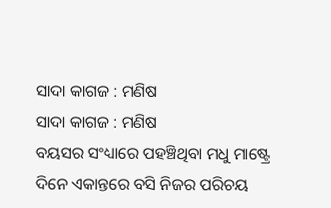ସାଦା କାଗଜ : ମଣିଷ
ସାଦା କାଗଜ : ମଣିଷ
ବୟସର ସଂଧ୍ୟାରେ ପହଞ୍ଚିଥିବା ମଧୁ ମାଷ୍ଟ୍ରେ ଦିନେ ଏକାନ୍ତରେ ବସି ନିଜର ପରିଚୟ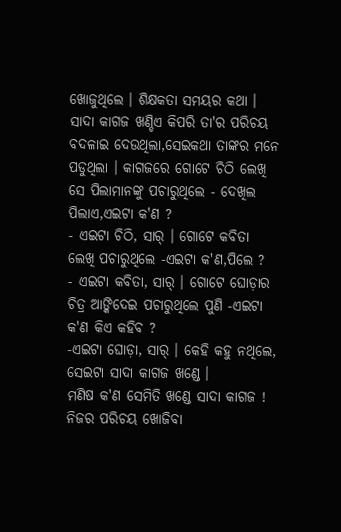ଖୋଜୁଥିଲେ । ଶିକ୍ଷକତା ସମୟର କଥା । ସାଦା କାଗଜ ଖଣ୍ଡିଏ କିପରି ତା'ର ପରିଚୟ ବଦଳାଇ ଦେଉଥିଲା,ସେଇକଥା ତାଙ୍କର ମନେ ପଡୁଥିଲା । କାଗଜରେ ଗୋଟେ ଚିଠି ଲେଖି ସେ ପିଲାମାନଙ୍କୁ ପଚାରୁଥିଲେ - ଦେଖିଲ ପିଲାଏ,ଏଇଟା କ'ଣ ?
- ଏଇଟା ଚିଠି, ସାର୍ । ଗୋଟେ କବିତା ଲେଖି ପଚାରୁଥିଲେ -ଏଇଟା କ'ଣ,ପିଲେ ?
- ଏଇଟା କବିତା, ସାର୍ । ଗୋଟେ ଘୋଡ଼ାର ଚିତ୍ର ଆଙ୍କିଦେଇ ପଚାରୁଥିଲେ ପୁଣି -ଏଇଟା କ'ଣ କିଏ କହିବ ?
-ଏଇଟା ଘୋଡ଼ା, ସାର୍ । କେହି କହୁ ନଥିଲେ, ସେଇଟା ସାଦା କାଗଜ ଖଣ୍ଡେ ।
ମଣିଷ କ'ଣ ସେମିତି ଖଣ୍ଡେ ସାଦା କାଗଜ ! ନିଜର ପରିଚୟ ଖୋଜିବା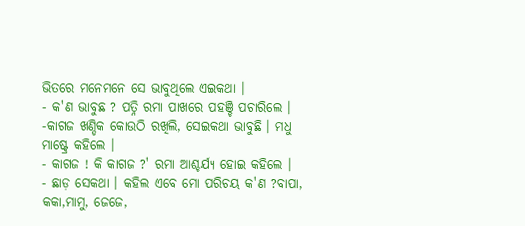ଭିତରେ ମନେମନେ ସେ ଭାବୁଥିଲେ ଏଇକଥା ।
- କ'ଣ ଭାବୁଛ ? ପତ୍ନି ରମା ପାଖରେ ପହଞ୍ଚି ପଚାରିଲେ ।
-କାଗଜ ଖଣ୍ଡିକ କୋଉଠି ରଖିଲି, ସେଇକଥା ଭାବୁଛି । ମଧୁ ମାଷ୍ଟ୍ରେ କହିଲେ ।
- କାଗଜ ! କି କାଗଜ ?' ରମା ଆଶ୍ଚର୍ଯ୍ୟ ହୋଇ କହିଲେ ।
- ଛାଡ଼ ସେକଥା । କହିଲ ଏବେ ମୋ ପରିଚୟ କ'ଣ ?ବାପା, କକା,ମାମୁ, ଜେଜେ,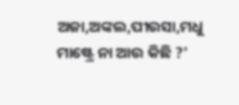ଅଜା,ଅଙ୍କଲ,ପୀଉସା,ମଧୁ ମାଷ୍ଟ୍ରେ ନା ଆଉ କିଛି ?'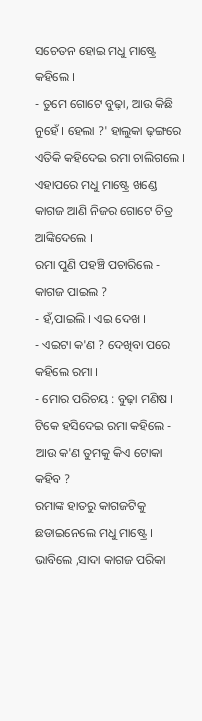ସଚେତନ ହୋଇ ମଧୁ ମାଷ୍ଟ୍ରେ କହିଲେ ।
- ତୁମେ ଗୋଟେ ବୁଢ଼ା, ଆଉ କିଛି ନୁହେଁ । ହେଲା ?' ହାଲୁକା ଢ଼ଙ୍ଗରେ ଏତିକି କହିଦେଇ ରମା ଚାଲିଗଲେ ।
ଏହାପରେ ମଧୁ ମାଷ୍ଟ୍ରେ ଖଣ୍ଡେ କାଗଜ ଆଣି ନିଜର ଗୋଟେ ଚିତ୍ର ଆଙ୍କିଦେଲେ ।
ରମା ପୁଣି ପହଞ୍ଚି ପଚାରିଲେ - କାଗଜ ପାଇଲ ?
- ହଁ,ପାଇଲି । ଏଇ ଦେଖ ।
- ଏଇଟା କ'ଣ ? ଦେଖିବା ପରେ କହିଲେ ରମା ।
- ମୋର ପରିଚୟ : ବୁଢ଼ା ମଣିଷ ।
ଟିକେ ହସିଦେଇ ରମା କହିଲେ - ଆଉ କ'ଣ ତୁମକୁ କିଏ ଟୋକା କହିବ ?
ରମାଙ୍କ ହାତରୁ କାଗଜଟିକୁ ଛଡାଇନେଲେ ମଧୁ ମାଷ୍ଟ୍ରେ । ଭାବିଲେ ,ସାଦା କାଗଜ ପରିକା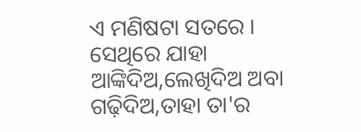ଏ ମଣିଷଟା ସତରେ । ସେଥିରେ ଯାହା ଆଙ୍କିଦିଅ,ଲେଖିଦିଅ ଅବା ଗଢ଼ିଦିଅ,ତାହା ତା'ର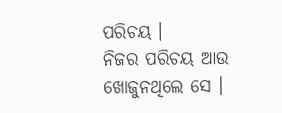ପରିଚୟ ।
ନିଜର ପରିଚୟ ଆଉ ଖୋଜୁନଥିଲେ ସେ ।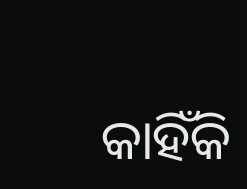କାହିଁକି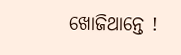ଖୋଜିଥାନ୍ତେ !